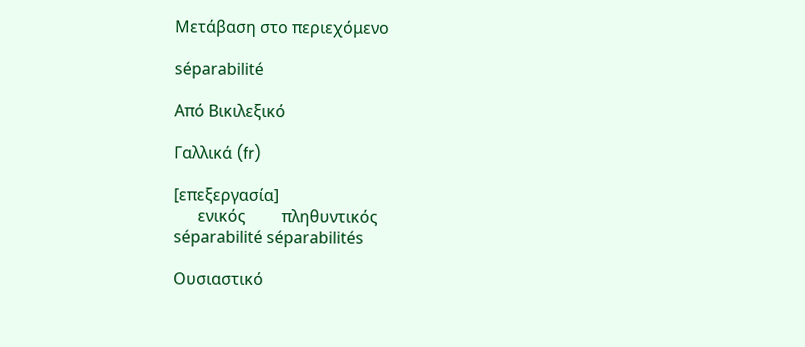Μετάβαση στο περιεχόμενο

séparabilité

Από Βικιλεξικό

Γαλλικά (fr)

[επεξεργασία]
      ενικός         πληθυντικός
séparabilité séparabilités

Ουσιαστικό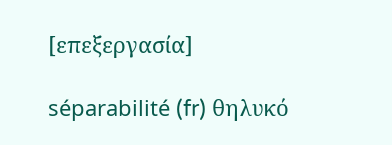[επεξεργασία]

séparabilité (fr) θηλυκό